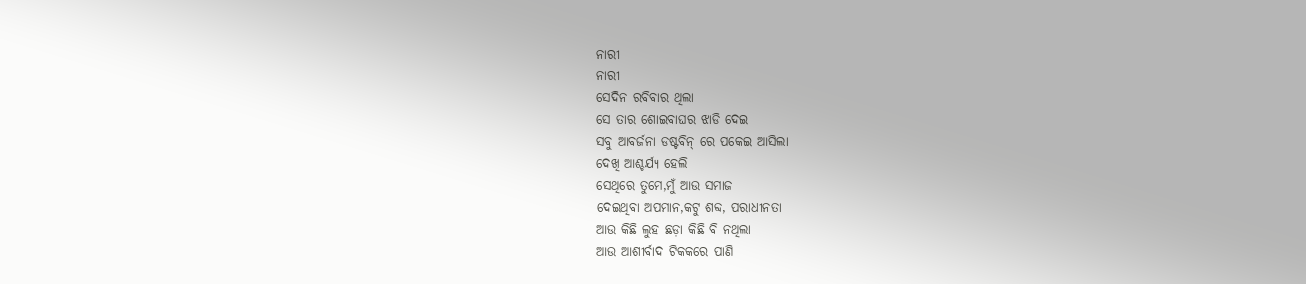ନାରୀ
ନାରୀ
ସେଦିନ ରବିବାର ଥିଲା
ସେ ତାର ଶୋଇବାଘର ଝାଡି ଦେଇ
ସବୁ ଆବର୍ଜନା ଡଷ୍ଟବିନ୍ ରେ ପକେଇ ଆସିଲା
ଦେଖି ଆଶ୍ଚର୍ଯ୍ୟ ହେଲି
ସେଥିରେ ତୁମେ,ମୁଁ ଆଉ ସମାଜ
ଦେଇଥିବା ଅପମାନ,କଟୁ ଶବ୍ଦ, ପରାଧୀନତା
ଆଉ କିଛି ଲୁହ ଛଡ଼ା କିଛି ବି ନଥିଲା
ଆଉ ଆଶୀର୍ବାଦ ଟିକକରେ ପାଣି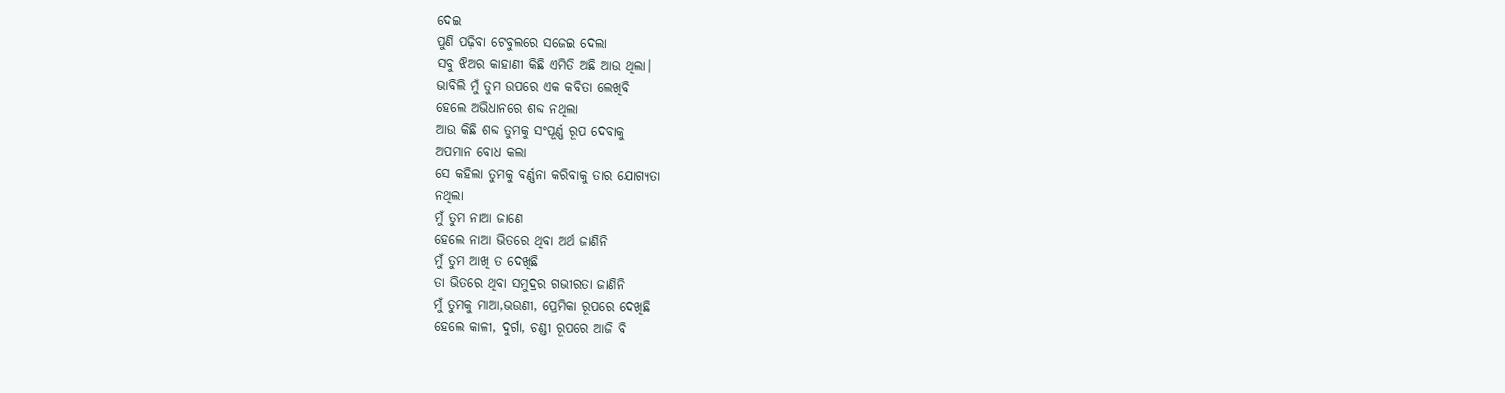ଦେଇ
ପୁଣି ପଢ଼ିବା ଟେବୁଲରେ ସଜେଇ ଦେଲା
ସବୁ ଝିଅର କାହାଣୀ କିଛି ଏମିତି ଅଛି ଆଉ ଥିଲା।
ଭାବିଲି ମୁଁ ତୁମ ଉପରେ ଏକ କବିତା ଲେଖିବି
ହେଲେ ଅଭିଧାନରେ ଶବ୍ଦ ନଥିଲା
ଆଉ କିଛି ଶବ୍ଦ ତୁମକୁ ସଂପୂର୍ଣ୍ଣ ରୂପ ଦେବାକୁ
ଅପମାନ ବୋଧ କଲା
ସେ କହିଲା ତୁମକୁ ବର୍ଣ୍ଣନା କରିବାକୁ ତାର ଯୋଗ୍ୟତା
ନଥିଲା
ମୁଁ ତୁମ ନାଆ ଜାଣେ
ହେଲେ ନାଆ ଭିତରେ ଥିବା ଅର୍ଥ ଜାଣିନି
ମୁଁ ତୁମ ଆଖି ତ ଦେଖିଛି
ତା ଭିତରେ ଥିବା ସମୁଦ୍ରର ଗଭୀରତା ଜାଣିନି
ମୁଁ ତୁମକୁ ମାଆ,ଭଉଣୀ, ପ୍ରେମିକା ରୂପରେ ଦେଖିଛି
ହେଲେ କାଳୀ, ଦୁର୍ଗା, ଚଣ୍ଡୀ ରୂପରେ ଆଜି ବି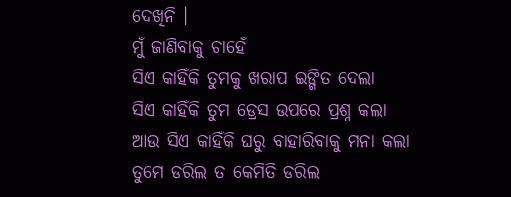ଦେଖିନି ।
ମୁଁ ଜାଣିବାକୁ ଚାହେଁ
ସିଏ କାହିଁକି ତୁମକୁ ଖରାପ ଇଙ୍ଗିତ ଦେଲା
ସିଏ କାହିଁକି ତୁମ ଡ୍ରେସ ଉପରେ ପ୍ରଶ୍ନ କଲା
ଆଉ ସିଏ କାହିଁକି ଘରୁ ବାହାରିବାକୁ ମନା କଲା
ତୁମେ ଡରିଲ ତ କେମିତି ଡରିଲ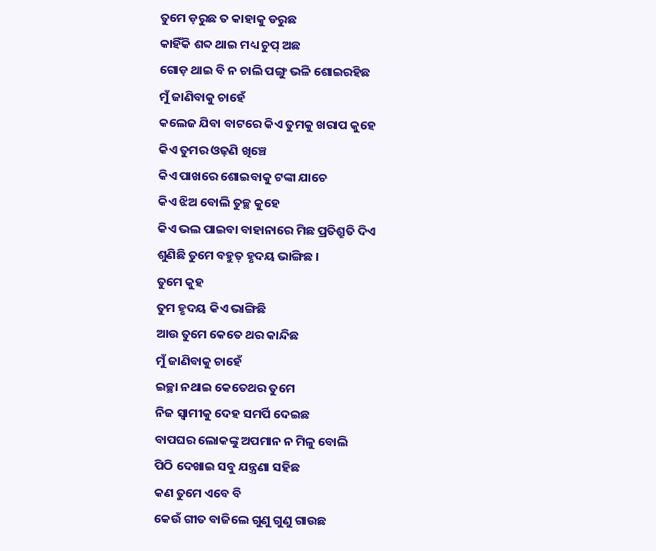ତୁମେ ଡ଼ରୁଛ ତ କାହାକୁ ଡରୁଛ
କାହିଁକି ଶବ୍ଦ ଥାଇ ମଧ୍ୟ ଚୁପ୍ ଅଛ
ଗୋଡ଼ ଥାଇ ବି ନ ଚାଲି ପଙ୍ଗୁ ଭଳି ଶୋଇରହିଛ
ମୁଁ ଜାଣିବାକୁ ଚାହେଁ
କଲେଜ ଯିବା ବାଟରେ କିଏ ତୁମକୁ ଖରାପ କୁହେ
କିଏ ତୁମର ଓଢ଼ଣି ଖିଞ୍ଚେ
କିଏ ପାଖରେ ଶୋଇବାକୁ ଟଙ୍କା ଯାଚେ
କିଏ ଝିଅ ବୋଲି ତୁଚ୍ଛ କୁହେ
କିଏ ଭଲ ପାଇବା ବାହାନାରେ ମିଛ ପ୍ରତିଶ୍ରୁତି ଦିଏ
ଶୁଣିଛି ତୁମେ ବହୁତ୍ ହୃଦୟ ଭାଙ୍ଗିଛ ।
ତୁମେ କୁହ
ତୁମ ହୃଦୟ କିଏ ଭାଙ୍ଗିଛି
ଆଉ ତୁମେ କେତେ ଥର କାନ୍ଦିଛ
ମୁଁ ଜାଣିବାକୁ ଚାହେଁ
ଇଚ୍ଛା ନଥାଇ କେତେଥର ତୁମେ
ନିଜ ସ୍ୱାମୀକୁ ଦେହ ସମର୍ପି ଦେଇଛ
ବାପଘର ଲୋକଙ୍କୁ ଅପମାନ ନ ମିଳୁ ବୋଲି
ପିଠି ଦେଖାଇ ସବୁ ଯନ୍ତ୍ରଣା ସହିଛ
କଣ ତୁମେ ଏବେ ବି
କେଉଁ ଗୀତ ବାଜିଲେ ଗୁଣୁ ଗୁଣୁ ଗାଉଛ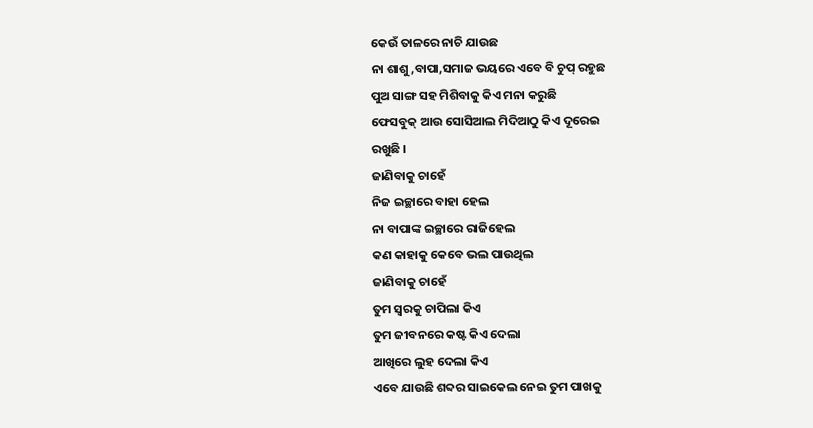କେଉଁ ତାଳରେ ନାଚି ଯାଉଛ
ନା ଶାଶୁ,ବାପା,ସମାଜ ଭୟରେ ଏବେ ବି ଚୁପ୍ ରହୁଛ
ପୁଅ ସାଙ୍ଗ ସହ ମିଶିବାକୁ କିଏ ମନା କରୁଛି
ଫେସବୁକ୍ ଆଉ ସୋସିଆଲ ମିଦିଆଠୁ କିଏ ଦୂରେଇ
ରଖୁଛି ।
ଜାଣିବାକୁ ଚାହେଁ
ନିଜ ଇଚ୍ଛାରେ ବାହା ହେଲ
ନା ବାପାଙ୍କ ଇଚ୍ଛାରେ ରାଜିହେଲ
କଣ କାହାକୁ କେବେ ଭଲ ପାଉଥିଲ
ଜାଣିବାକୁ ଚାହେଁ
ତୁମ ସ୍ୱରକୁ ଚାପିଲା କିଏ
ତୁମ ଜୀବନରେ କଷ୍ଟ କିଏ ଦେଲା
ଆଖିରେ ଲୁହ ଦେଲା କିଏ
ଏବେ ଯାଉଛି ଶବ୍ଦର ସାଇକେଲ ନେଇ ତୁମ ପାଖକୁ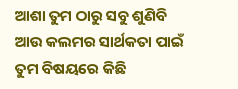ଆଶା ତୁମ ଠାରୁ ସବୁ ଶୁଣିବି
ଆଉ କଲମର ସାର୍ଥକତା ପାଇଁ
ତୁମ ବିଷୟରେ କିଛି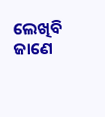ଲେଖିବି
ଜାଣେ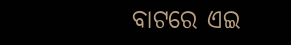ବାଟରେ ଏଇ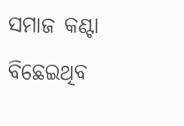ସମାଜ କଣ୍ଟା ବିଛେଇଥିବ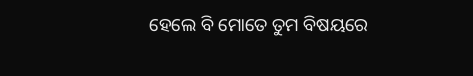ହେଲେ ବି ମୋତେ ତୁମ ବିଷୟରେ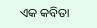ଏକ କବିତା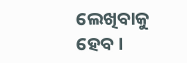ଲେଖିବାକୁ ହେବ ।